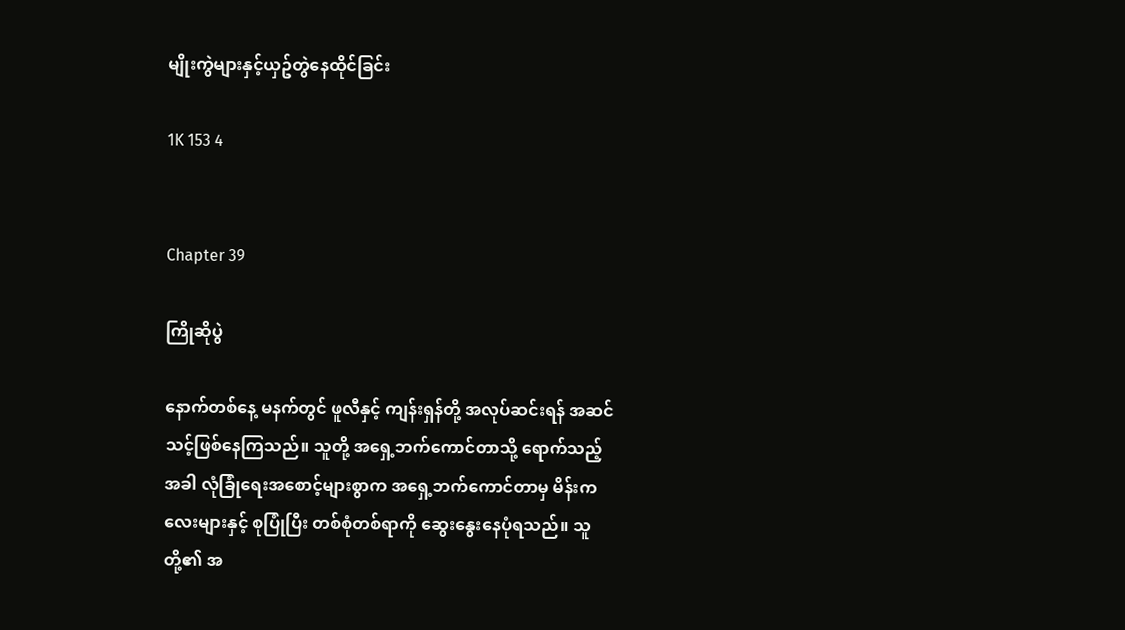မျိုးကွဲများနှင့်ယှဥ်တွဲနေထိုင်ခြင်း

1K 153 4


Chapter 39

ကြိုဆိုပွဲ

နောက်တစ်နေ့ မနက်တွင် ဖူလီနှင့် ကျန်းရှန်တို့ အလုပ်ဆင်းရန် အဆင်သင့်ဖြစ်နေကြသည်။ သူတို့ အရှေ့ဘက်ကောင်တာသို့ ရောက်သည့်အခါ လုံခြုံရေးအစောင့်များစွာက အရှေ့ဘက်ကောင်တာမှ မိန်းကလေးများနှင့် စုပြုံပြီး တစ်စုံတစ်ရာကို ဆွေးနွေးနေပုံရသည်။ သူတို့၏ အ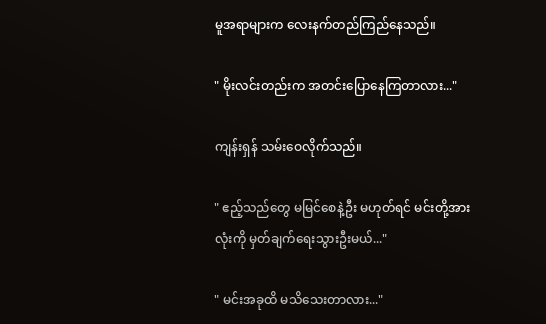မူအရာများက လေးနက်တည်ကြည်နေသည်။

" မိုးလင်းတည်းက အတင်းပြောနေကြတာလား..."

ကျန်းရှန် သမ်းဝေလိုက်သည်။

" ဧည့်သည်တွေ မမြင်စေနဲ့ဦး မဟုတ်ရင် မင်းတို့အားလုံးကို မှတ်ချက်ရေးသွားဦးမယ်..."

" မင်းအခုထိ မသိသေးတာလား..."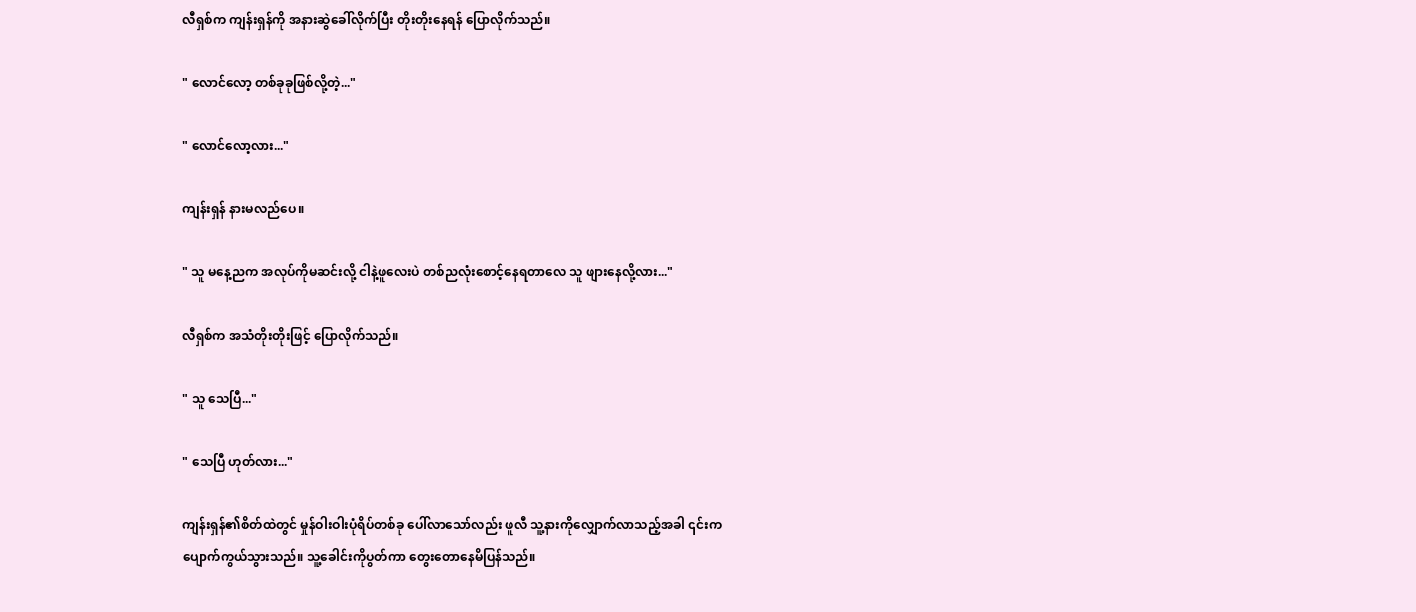လီရှစ်က ကျန်းရှန်ကို အနားဆွဲခေါ်လိုက်ပြီး တိုးတိုးနေရန် ပြောလိုက်သည်။

" လောင်လော့ တစ်ခုခုဖြစ်လို့တဲ့..."

" လောင်လော့လား..."

ကျန်းရှန် နားမလည်ပေ။

" သူ မနေ့ညက အလုပ်ကိုမဆင်းလို့ ငါနဲ့ဖူလေးပဲ တစ်ညလုံးစောင့်နေရတာလေ သူ ဖျားနေလို့လား..."

လီရှစ်က အသံတိုးတိုးဖြင့် ပြောလိုက်သည်။

" သူ သေပြီ..."

" သေပြီ ဟုတ်လား..."

ကျန်းရှန်၏စိတ်ထဲတွင် မှုန်ဝါးဝါးပုံရိပ်တစ်ခု ပေါ်လာသော်လည်း ဖူလီ သူ့နားကိုလျှောက်လာသည့်အခါ ၎င်းက ပျောက်ကွယ်သွားသည်။ သူ့ခေါင်းကိုပွတ်ကာ တွေးတောနေမိပြန်သည်။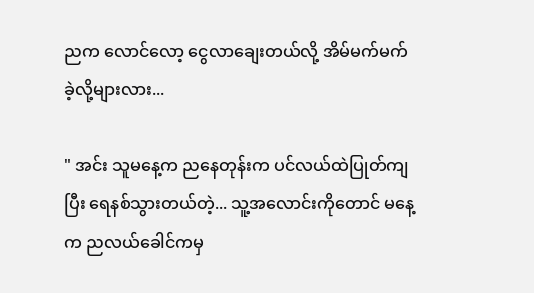ညက လောင်လော့ ငွေလာချေးတယ်လို့ အိမ်မက်မက်ခဲ့လို့များလား...

" အင်း သူမနေ့က ညနေတုန်းက ပင်လယ်ထဲပြုတ်ကျပြီး ရေနစ်သွားတယ်တဲ့... သူ့အလောင်းကိုတောင် မနေ့က ညလယ်ခေါင်ကမှ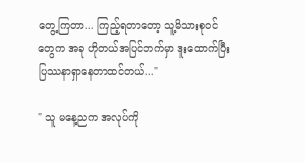တွေ့ကြတာ... ကြည့်ရတာတော့ သူ့မိသားစုဝင်တွေက အခု ဟိုတယ်အပြင်ဘက်မှာ ဒူးထောက်ပြီး ပြဿနာရှာနေတာထင်တယ်..."

" သူ မနေ့ညက အလုပ်ကို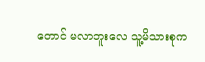တောင် မလာဘူးလေ သူ့မိသားစုက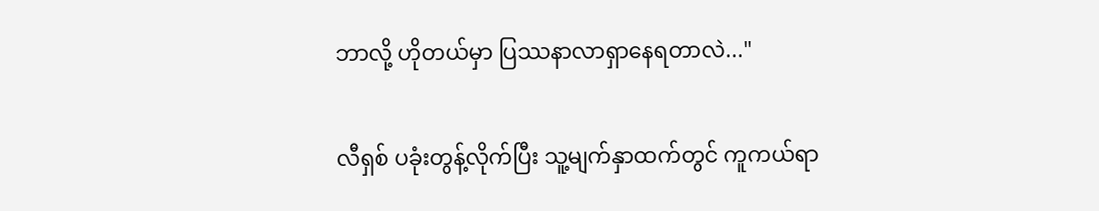ဘာလို့ ဟိုတယ်မှာ ပြဿနာလာရှာနေရတာလဲ..."

လီရှစ် ပခုံးတွန့်လိုက်ပြီး သူ့မျက်နှာထက်တွင် ကူကယ်ရာ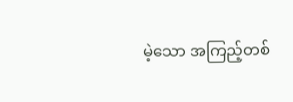မဲ့သော အကြည့်တစ်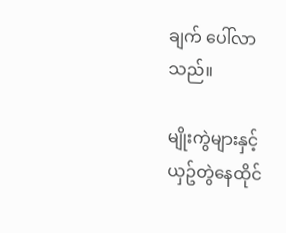ချက် ပေါ်လာသည်။

မျိုးကွဲများနှင့်ယှဥ်တွဲနေထိုင်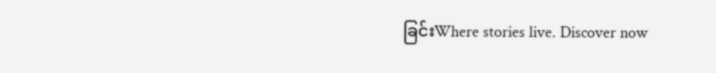ခြင်းWhere stories live. Discover now